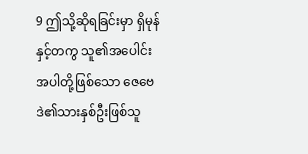9 ဤသို့ဆိုရခြင်းမှာ ရှိမုန်နှင့်တကွ သူ၏အပေါင်းအပါတို့ဖြစ်သော ဇေဗေဒဲ၏သားနှစ်ဦးဖြစ်သူ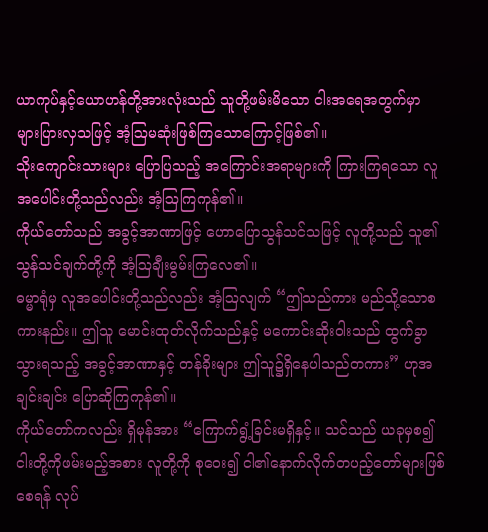ယာကုပ်နှင့်ယောဟန်တို့အားလုံးသည် သူတို့ဖမ်းမိသော ငါးအရေအတွက်မှာ များပြားလှသဖြင့် အံ့ဩမဆုံးဖြစ်ကြသောကြောင့်ဖြစ်၏။
သိုးကျောင်းသားများ ပြောပြသည့် အကြောင်းအရာများကို ကြားကြရသော လူအပေါင်းတို့သည်လည်း အံ့ဩကြကုန်၏။
ကိုယ်တော်သည် အခွင့်အာဏာဖြင့် ဟောပြောသွန်သင်သဖြင့် လူတို့သည် သူ၏သွန်သင်ချက်တို့ကို အံ့ဩချီးမွမ်းကြလေ၏။
ဓမ္မာရုံမှ လူအပေါင်းတို့သည်လည်း အံ့ဩလျက် “ဤသည်ကား မည်သို့သောစကားနည်း။ ဤသူ မောင်းထုတ်လိုက်သည်နှင့် မကောင်းဆိုးဝါးသည် ထွက်ခွာသွားရသည့် အခွင့်အာဏာနှင့် တန်ခိုးများ ဤသူ၌ရှိနေပါသည်တကား” ဟုအချင်းချင်း ပြောဆိုကြကုန်၏။
ကိုယ်တော်ကလည်း ရှိမုန်အား “ကြောက်ရွံ့ခြင်းမရှိနှင့်။ သင်သည် ယခုမှစ၍ ငါးတို့ကိုဖမ်းမည့်အစား လူတို့ကို စုဝေး၍ ငါ၏နောက်လိုက်တပည့်တော်များဖြစ်စေရန် လုပ်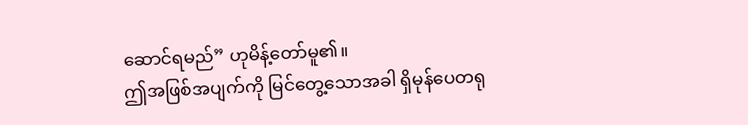ဆောင်ရမည်” ဟုမိန့်တော်မူ၏။
ဤအဖြစ်အပျက်ကို မြင်တွေ့သောအခါ ရှိမုန်ပေတရု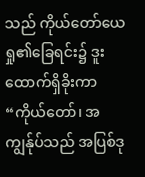သည် ကိုယ်တော်ယေရှု၏ခြေရင်း၌ ဒူးထောက်ရှိခိုးကာ “ကိုယ်တော်၊ အကျွန်ုပ်သည် အပြစ်ဒု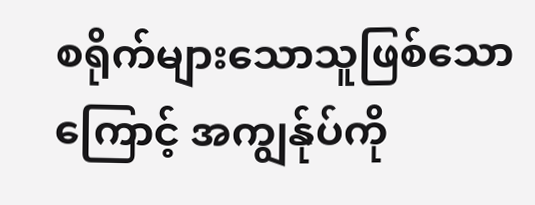စရိုက်များသောသူဖြစ်သောကြောင့် အကျွန်ုပ်ကို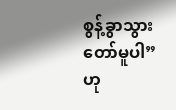စွန့်ခွာသွားတော်မူပါ” ဟု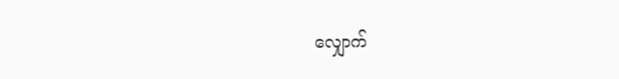လျှောက်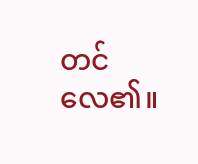တင်လေ၏။